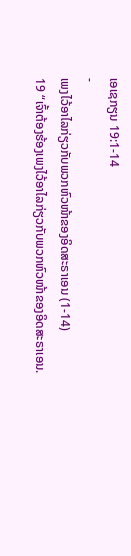ເອເຊກຽນ 19:1-14
-
ເພງໄວ້ອາໄລກ່ຽວກັບພວກຫົວໜ້າຂອງອິດສະຣາເອນ (1-14)
19 “ເຈົ້າຕ້ອງຮ້ອງເພງໄວ້ອາໄລກ່ຽວກັບພວກຫົວໜ້າຂອງອິດສະຣາເອນ.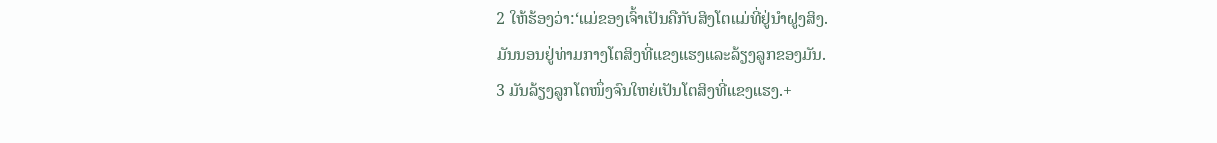2 ໃຫ້ຮ້ອງວ່າ:‘ແມ່ຂອງເຈົ້າເປັນຄືກັບສິງໂຕແມ່ທີ່ຢູ່ນຳຝູງສິງ.
ມັນນອນຢູ່ທ່າມກາງໂຕສິງທີ່ແຂງແຮງແລະລ້ຽງລູກຂອງມັນ.
3 ມັນລ້ຽງລູກໂຕໜຶ່ງຈົນໃຫຍ່ເປັນໂຕສິງທີ່ແຂງແຮງ.+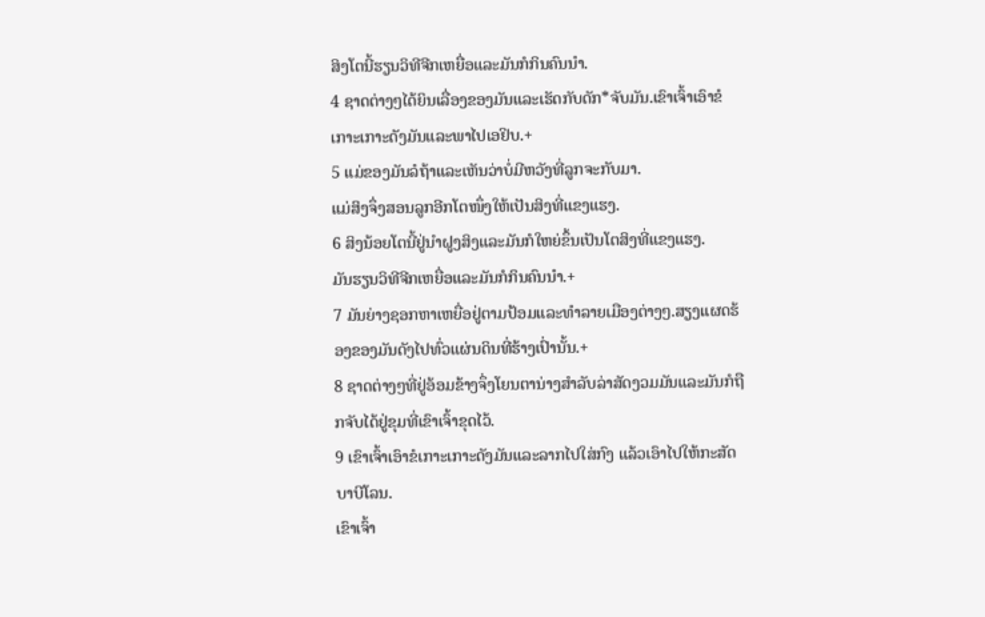ສິງໂຕນີ້ຮຽນວິທີຈີກເຫຍື່ອແລະມັນກໍກິນຄົນນຳ.
4 ຊາດຕ່າງໆໄດ້ຍິນເລື່ອງຂອງມັນແລະເຮັດກັບດັກ*ຈັບມັນ.ເຂົາເຈົ້າເອົາຂໍເກາະເກາະດັງມັນແລະພາໄປເອຢິບ.+
5 ແມ່ຂອງມັນລໍຖ້າແລະເຫັນວ່າບໍ່ມີຫວັງທີ່ລູກຈະກັບມາ.
ແມ່ສິງຈຶ່ງສອນລູກອີກໂຕໜຶ່ງໃຫ້ເປັນສິງທີ່ແຂງແຮງ.
6 ສິງນ້ອຍໂຕນີ້ຢູ່ນຳຝູງສິງແລະມັນກໍໃຫຍ່ຂຶ້ນເປັນໂຕສິງທີ່ແຂງແຮງ.
ມັນຮຽນວິທີຈີກເຫຍື່ອແລະມັນກໍກິນຄົນນຳ.+
7 ມັນຍ່າງຊອກຫາເຫຍື່ອຢູ່ຕາມປ້ອມແລະທຳລາຍເມືອງຕ່າງໆ.ສຽງແຜດຮ້ອງຂອງມັນດັງໄປທົ່ວແຜ່ນດິນທີ່ຮ້າງເປົ່ານັ້ນ.+
8 ຊາດຕ່າງໆທີ່ຢູ່ອ້ອມຂ້າງຈຶ່ງໂຍນຕານ່າງສຳລັບລ່າສັດງວມມັນແລະມັນກໍຖືກຈັບໄດ້ຢູ່ຂຸມທີ່ເຂົາເຈົ້າຂຸດໄວ້.
9 ເຂົາເຈົ້າເອົາຂໍເກາະເກາະດັງມັນແລະລາກໄປໃສ່ກົງ ແລ້ວເອົາໄປໃຫ້ກະສັດບາບີໂລນ.
ເຂົາເຈົ້າ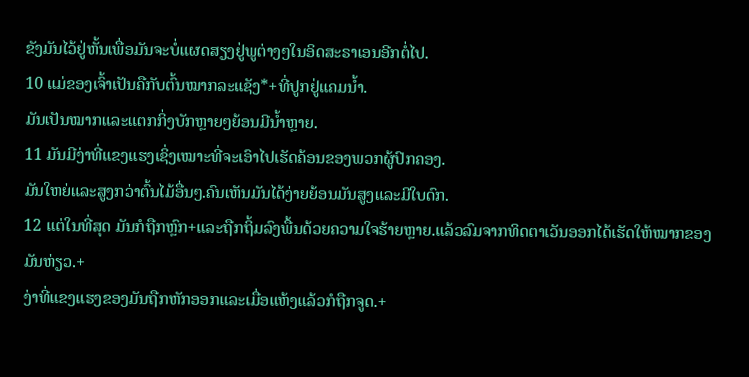ຂັງມັນໄວ້ຢູ່ຫັ້ນເພື່ອມັນຈະບໍ່ແຜດສຽງຢູ່ພູຕ່າງໆໃນອິດສະຣາເອນອີກຕໍ່ໄປ.
10 ແມ່ຂອງເຈົ້າເປັນຄືກັບຕົ້ນໝາກລະແຊັງ*+ທີ່ປູກຢູ່ແຄມນ້ຳ.
ມັນເປັນໝາກແລະແຕກກິ່ງບັກຫຼາຍໆຍ້ອນມີນ້ຳຫຼາຍ.
11 ມັນມີງ່າທີ່ແຂງແຮງເຊິ່ງເໝາະທີ່ຈະເອົາໄປເຮັດຄ້ອນຂອງພວກຜູ້ປົກຄອງ.
ມັນໃຫຍ່ແລະສູງກວ່າຕົ້ນໄມ້ອື່ນໆ.ຄົນເຫັນມັນໄດ້ງ່າຍຍ້ອນມັນສູງແລະມີໃບດົກ.
12 ແຕ່ໃນທີ່ສຸດ ມັນກໍຖືກຫຼົກ+ແລະຖືກຖິ້ມລົງພື້ນດ້ວຍຄວາມໃຈຮ້າຍຫຼາຍ.ແລ້ວລົມຈາກທິດຕາເວັນອອກໄດ້ເຮັດໃຫ້ໝາກຂອງມັນຫ່ຽວ.+
ງ່າທີ່ແຂງແຮງຂອງມັນຖືກຫັກອອກແລະເມື່ອແຫ້ງແລ້ວກໍຖືກຈູດ.+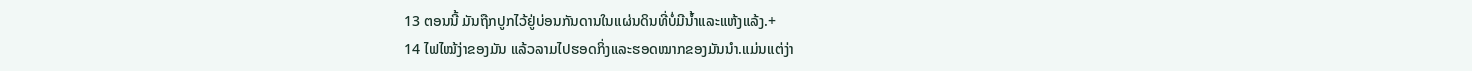13 ຕອນນີ້ ມັນຖືກປູກໄວ້ຢູ່ບ່ອນກັນດານໃນແຜ່ນດິນທີ່ບໍ່ມີນ້ຳແລະແຫ້ງແລ້ງ.+
14 ໄຟໄໝ້ງ່າຂອງມັນ ແລ້ວລາມໄປຮອດກິ່ງແລະຮອດໝາກຂອງມັນນຳ.ແມ່ນແຕ່ງ່າ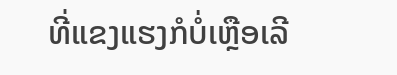ທີ່ແຂງແຮງກໍບໍ່ເຫຼືອເລີ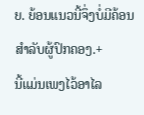ຍ. ຍ້ອນແນວນີ້ຈຶ່ງບໍ່ມີຄ້ອນສຳລັບຜູ້ປົກຄອງ.+
ນີ້ແມ່ນເພງໄວ້ອາໄລ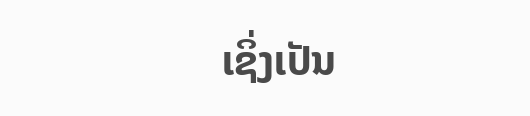ເຊິ່ງເປັນ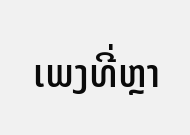ເພງທີ່ຫຼາ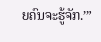ຍຄົນຈະຮູ້ຈັກ.’”